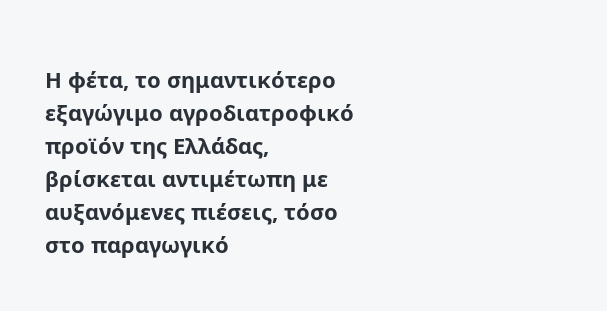Η φέτα, το σημαντικότερο εξαγώγιμο αγροδιατροφικό προϊόν της Ελλάδας, βρίσκεται αντιμέτωπη με αυξανόμενες πιέσεις, τόσο στο παραγωγικό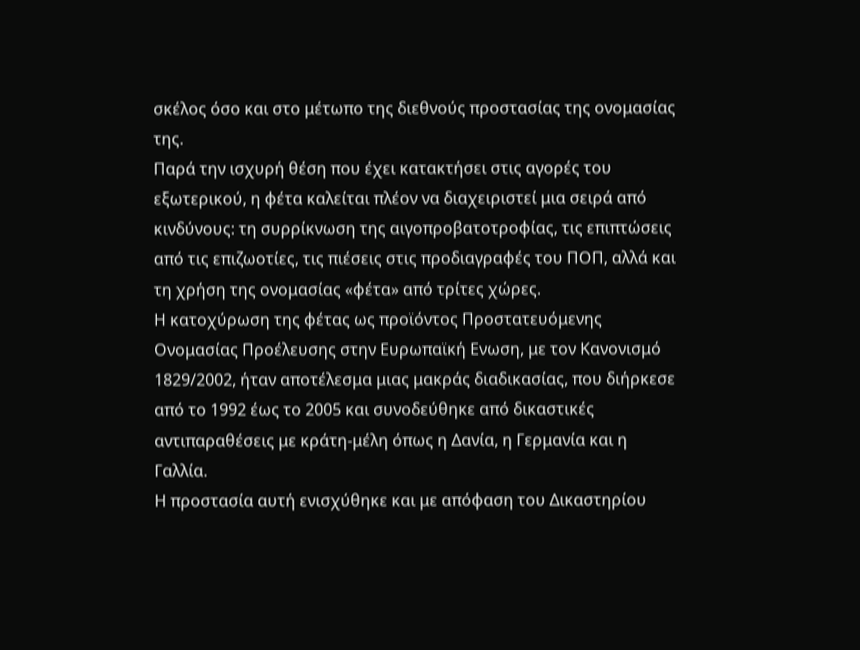σκέλος όσο και στο μέτωπο της διεθνούς προστασίας της ονομασίας της.
Παρά την ισχυρή θέση που έχει κατακτήσει στις αγορές του εξωτερικού, η φέτα καλείται πλέον να διαχειριστεί μια σειρά από κινδύνους: τη συρρίκνωση της αιγοπροβατοτροφίας, τις επιπτώσεις από τις επιζωοτίες, τις πιέσεις στις προδιαγραφές του ΠΟΠ, αλλά και τη χρήση της ονομασίας «φέτα» από τρίτες χώρες.
Η κατοχύρωση της φέτας ως προϊόντος Προστατευόμενης Ονομασίας Προέλευσης στην Ευρωπαϊκή Ενωση, με τον Κανονισμό 1829/2002, ήταν αποτέλεσμα μιας μακράς διαδικασίας, που διήρκεσε από το 1992 έως το 2005 και συνοδεύθηκε από δικαστικές αντιπαραθέσεις με κράτη-μέλη όπως η Δανία, η Γερμανία και η Γαλλία.
Η προστασία αυτή ενισχύθηκε και με απόφαση του Δικαστηρίου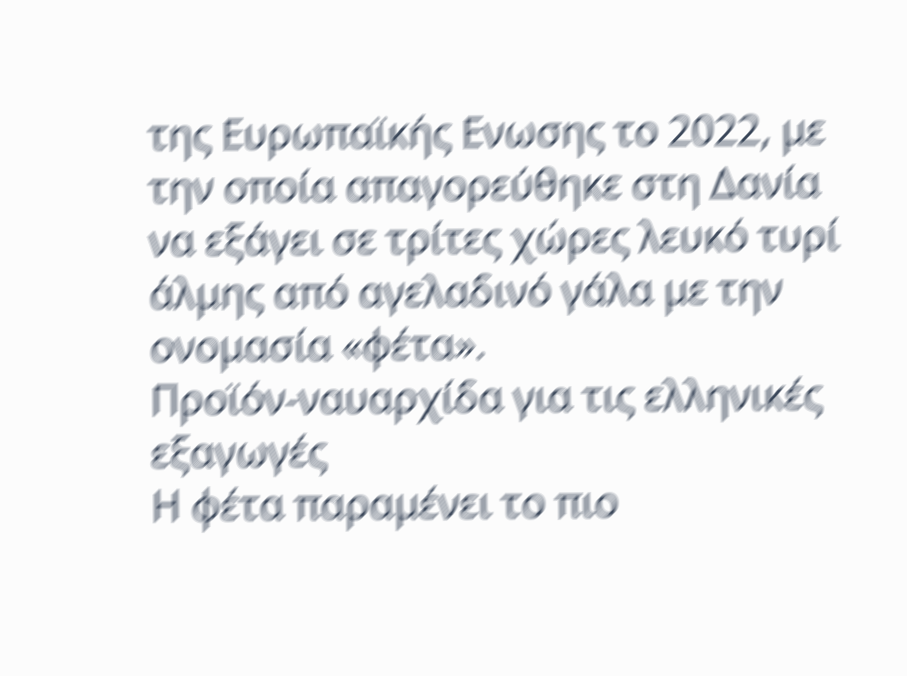της Ευρωπαϊκής Ενωσης το 2022, με την οποία απαγορεύθηκε στη Δανία να εξάγει σε τρίτες χώρες λευκό τυρί άλμης από αγελαδινό γάλα με την ονομασία «φέτα».
Προϊόν-ναυαρχίδα για τις ελληνικές εξαγωγές
Η φέτα παραμένει το πιο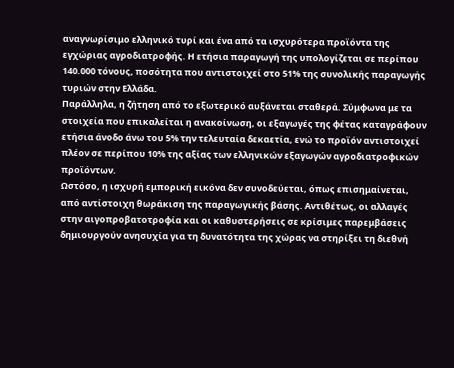αναγνωρίσιμο ελληνικό τυρί και ένα από τα ισχυρότερα προϊόντα της εγχώριας αγροδιατροφής. Η ετήσια παραγωγή της υπολογίζεται σε περίπου 140.000 τόνους, ποσότητα που αντιστοιχεί στο 51% της συνολικής παραγωγής τυριών στην Ελλάδα.
Παράλληλα, η ζήτηση από το εξωτερικό αυξάνεται σταθερά. Σύμφωνα με τα στοιχεία που επικαλείται η ανακοίνωση, οι εξαγωγές της φέτας καταγράφουν ετήσια άνοδο άνω του 5% την τελευταία δεκαετία, ενώ το προϊόν αντιστοιχεί πλέον σε περίπου 10% της αξίας των ελληνικών εξαγωγών αγροδιατροφικών προϊόντων.
Ωστόσο, η ισχυρή εμπορική εικόνα δεν συνοδεύεται, όπως επισημαίνεται, από αντίστοιχη θωράκιση της παραγωγικής βάσης. Αντιθέτως, οι αλλαγές στην αιγοπροβατοτροφία και οι καθυστερήσεις σε κρίσιμες παρεμβάσεις δημιουργούν ανησυχία για τη δυνατότητα της χώρας να στηρίξει τη διεθνή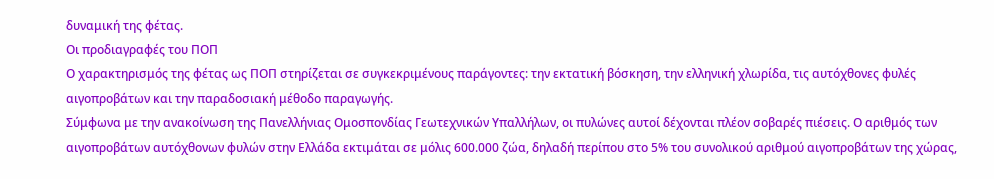δυναμική της φέτας.
Οι προδιαγραφές του ΠΟΠ
Ο χαρακτηρισμός της φέτας ως ΠΟΠ στηρίζεται σε συγκεκριμένους παράγοντες: την εκτατική βόσκηση, την ελληνική χλωρίδα, τις αυτόχθονες φυλές αιγοπροβάτων και την παραδοσιακή μέθοδο παραγωγής.
Σύμφωνα με την ανακοίνωση της Πανελλήνιας Ομοσπονδίας Γεωτεχνικών Υπαλλήλων, οι πυλώνες αυτοί δέχονται πλέον σοβαρές πιέσεις. Ο αριθμός των αιγοπροβάτων αυτόχθονων φυλών στην Ελλάδα εκτιμάται σε μόλις 600.000 ζώα, δηλαδή περίπου στο 5% του συνολικού αριθμού αιγοπροβάτων της χώρας,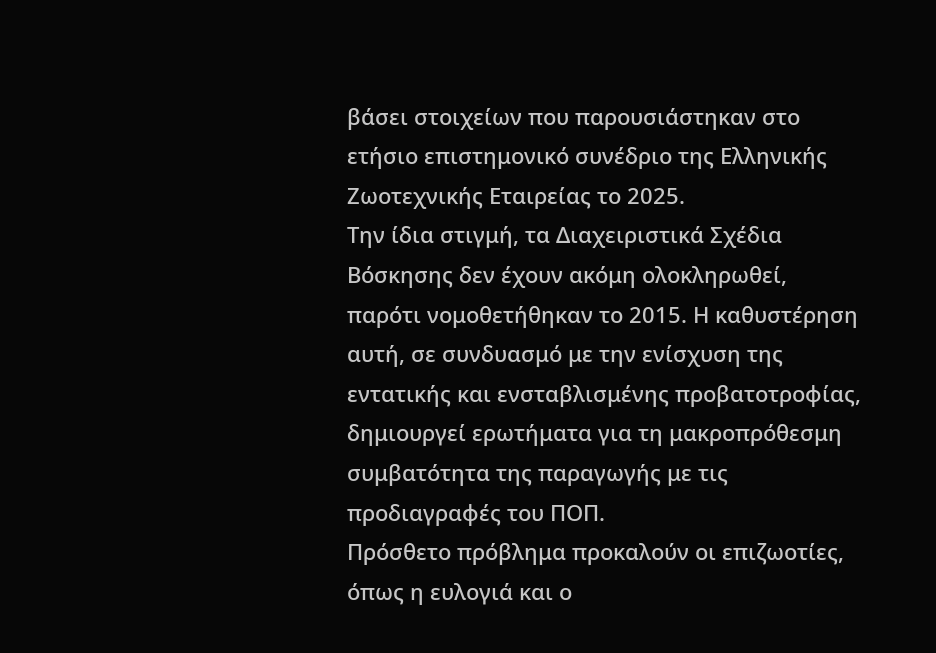βάσει στοιχείων που παρουσιάστηκαν στο ετήσιο επιστημονικό συνέδριο της Ελληνικής Ζωοτεχνικής Εταιρείας το 2025.
Την ίδια στιγμή, τα Διαχειριστικά Σχέδια Βόσκησης δεν έχουν ακόμη ολοκληρωθεί, παρότι νομοθετήθηκαν το 2015. Η καθυστέρηση αυτή, σε συνδυασμό με την ενίσχυση της εντατικής και ενσταβλισμένης προβατοτροφίας, δημιουργεί ερωτήματα για τη μακροπρόθεσμη συμβατότητα της παραγωγής με τις προδιαγραφές του ΠΟΠ.
Πρόσθετο πρόβλημα προκαλούν οι επιζωοτίες, όπως η ευλογιά και ο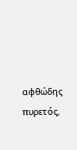αφθώδης πυρετός,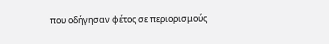που οδήγησαν φέτος σε περιορισμούς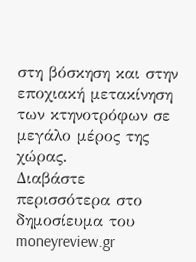στη βόσκηση και στην εποχιακή μετακίνηση των κτηνοτρόφων σε μεγάλο μέρος της χώρας.
Διαβάστε περισσότερα στο δημοσίευμα του moneyreview.gr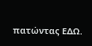πατώντας ΕΔΩ.